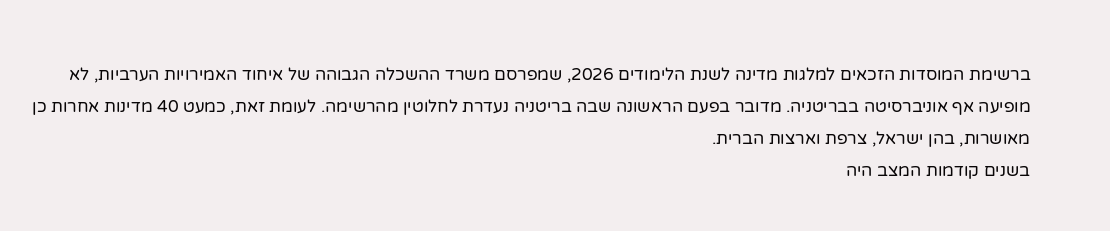ברשימת המוסדות הזכאים למלגות מדינה לשנת הלימודים 2026, שמפרסם משרד ההשכלה הגבוהה של איחוד האמירויות הערביות, לא מופיעה אף אוניברסיטה בבריטניה. מדובר בפעם הראשונה שבה בריטניה נעדרת לחלוטין מהרשימה. לעומת זאת, כמעט 40 מדינות אחרות כן מאושרות, בהן ישראל, צרפת וארצות הברית.
בשנים קודמות המצב היה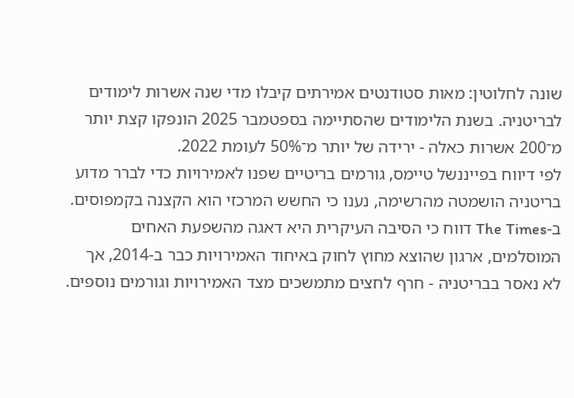שונה לחלוטין: מאות סטודנטים אמירתים קיבלו מדי שנה אשרות לימודים לבריטניה. בשנת הלימודים שהסתיימה בספטמבר 2025 הונפקו קצת יותר מ־200 אשרות כאלה - ירידה של יותר מ־50% לעומת 2022.
לפי דיווח בפייננשל טיימס, גורמים בריטיים שפנו לאמירויות כדי לברר מדוע בריטניה הושמטה מהרשימה, נענו כי החשש המרכזי הוא הקצנה בקמפוסים. ב-The Times דווח כי הסיבה העיקרית היא דאגה מהשפעת האחים המוסלמים, ארגון שהוצא מחוץ לחוק באיחוד האמירויות כבר ב-2014, אך לא נאסר בבריטניה - חרף לחצים מתמשכים מצד האמירויות וגורמים נוספים.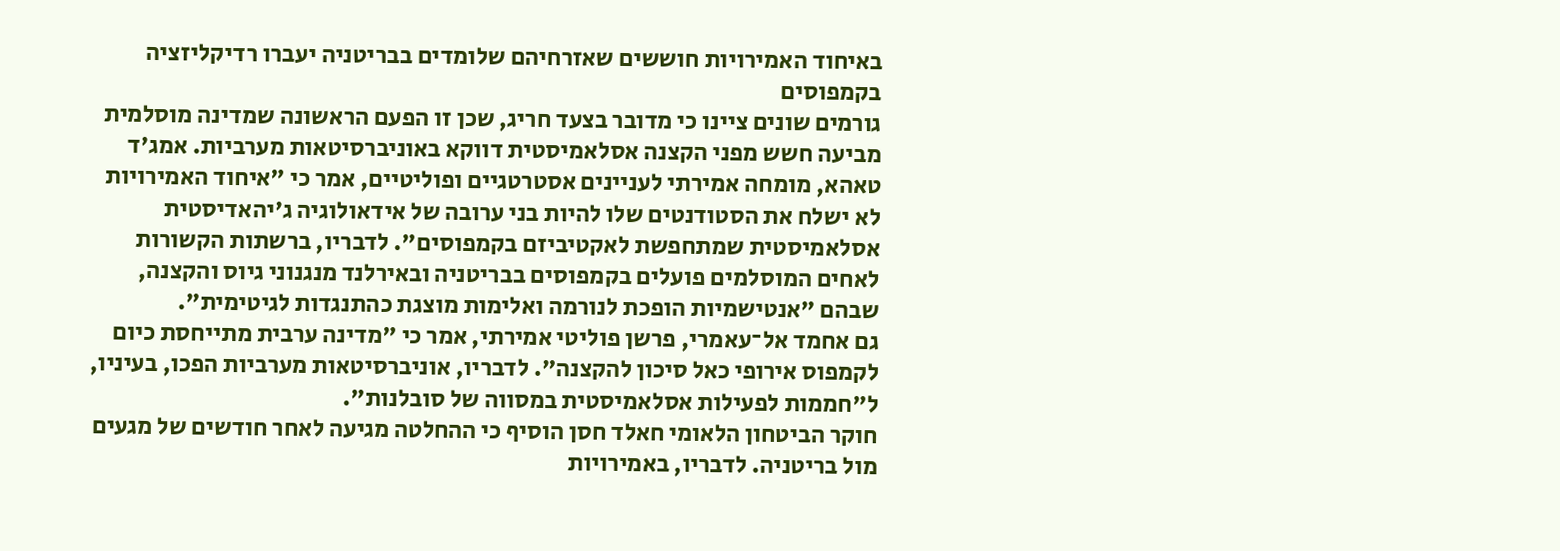באיחוד האמירויות חוששים שאזרחיהם שלומדים בבריטניה יעברו רדיקליזציה בקמפוסים
גורמים שונים ציינו כי מדובר בצעד חריג, שכן זו הפעם הראשונה שמדינה מוסלמית מביעה חשש מפני הקצנה אסלאמיסטית דווקא באוניברסיטאות מערביות. אמג'ד טאהא, מומחה אמירתי לעניינים אסטרטגיים ופוליטיים, אמר כי "איחוד האמירויות לא ישלח את הסטודנטים שלו להיות בני ערובה של אידאולוגיה ג'יהאדיסטית אסלאמיסטית שמתחפשת לאקטיביזם בקמפוסים". לדבריו, ברשתות הקשורות לאחים המוסלמים פועלים בקמפוסים בבריטניה ובאירלנד מנגנוני גיוס והקצנה, שבהם "אנטישמיות הופכת לנורמה ואלימות מוצגת כהתנגדות לגיטימית".
גם אחמד אל־עאמרי, פרשן פוליטי אמירתי, אמר כי "מדינה ערבית מתייחסת כיום לקמפוס אירופי כאל סיכון להקצנה". לדבריו, אוניברסיטאות מערביות הפכו, בעיניו, ל"חממות לפעילות אסלאמיסטית במסווה של סובלנות".
חוקר הביטחון הלאומי חאלד חסן הוסיף כי ההחלטה מגיעה לאחר חודשים של מגעים מול בריטניה. לדבריו, באמירויות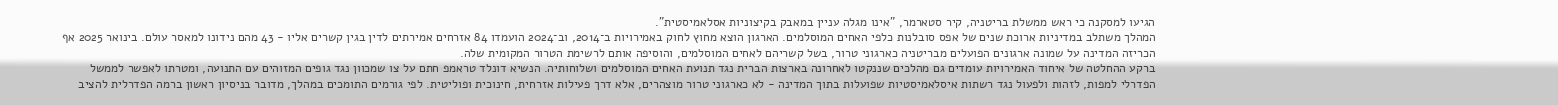הגיעו למסקנה כי ראש ממשלת בריטניה, קיר סטארמר, "אינו מגלה עניין במאבק בקיצוניות אסלאמיסטית".
המהלך משתלב במדיניות ארוכת שנים של אפס סובלנות כלפי האחים המוסלמים. הארגון הוצא מחוץ לחוק באמירויות ב־2014, וב־2024 הועמדו 84 אזרחים אמירתים לדין בגין קשרים אליו - 43 מהם נידונו למאסר עולם. בינואר 2025 אף הכריזה המדינה על שמונה ארגונים הפועלים מבריטניה כארגוני טרור, בשל קשריהם לאחים המוסלמים, והוסיפה אותם לרשימת הטרור המקומית שלה.
ברקע ההחלטה של איחוד האמירויות עומדים גם מהלכים שננקטו לאחרונה בארצות הברית נגד תנועת האחים המוסלמים ושלוחותיה. הנשיא דונלד טראמפ חתם על צו שמכוון נגד גופים המזוהים עם התנועה, ומטרתו לאפשר לממשל הפדרלי למפות, לזהות ולפעול נגד רשתות איסלאמיסטיות שפועלות בתוך המדינה - לא כארגוני טרור מוצהרים, אלא דרך פעילות אזרחית, חינוכית ופוליטית. לפי גורמים התומכים במהלך, מדובר בניסיון ראשון ברמה הפדרלית להציב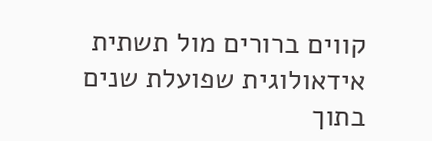קווים ברורים מול תשתית אידאולוגית שפועלת שנים בתוך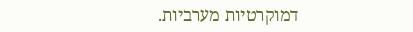דמוקרטיות מערביות.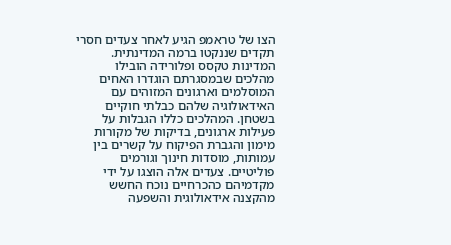הצו של טראמפ הגיע לאחר צעדים חסרי תקדים שננקטו ברמה המדינתית. המדינות טקסס ופלורידה הובילו מהלכים שבמסגרתם הוגדרו האחים המוסלמים וארגונים המזוהים עם האידאולוגיה שלהם כבלתי חוקיים בשטחן. המהלכים כללו הגבלות על פעילות ארגונים, בדיקות של מקורות מימון והגברת הפיקוח על קשרים בין עמותות, מוסדות חינוך וגורמים פוליטיים. צעדים אלה הוצגו על ידי מקדמיהם כהכרחיים נוכח החשש מהקצנה אידאולוגית והשפעה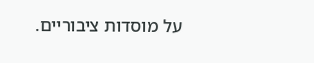על מוסדות ציבוריים.